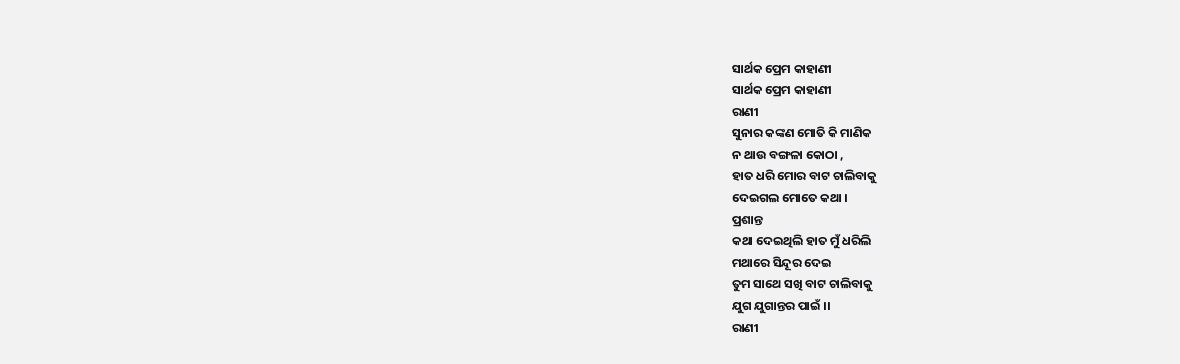ସାର୍ଥକ ପ୍ରେମ କାହାଣୀ
ସାର୍ଥକ ପ୍ରେମ କାହାଣୀ
ରାଣୀ
ସୁନାର କଙ୍କଣ ମୋତି କି ମାଣିକ
ନ ଥାଉ ବଙ୍ଗଳା କୋଠା ,
ହାତ ଧରି ମୋର ବାଟ ଚାଲିବାକୁ
ଦେଇଗଲ ମୋତେ କଥା ।
ପ୍ରଶାନ୍ତ
କଥା ଦେଇଥିଲି ହାତ ମୁଁ ଧରିଲି
ମଥାରେ ସିନ୍ଦୂର ଦେଇ
ତୁମ ସାଥେ ସଖି ବାଟ ଚାଲିବାକୁ
ଯୁଗ ଯୁଗାନ୍ତର ପାଇଁ ।।
ରାଣୀ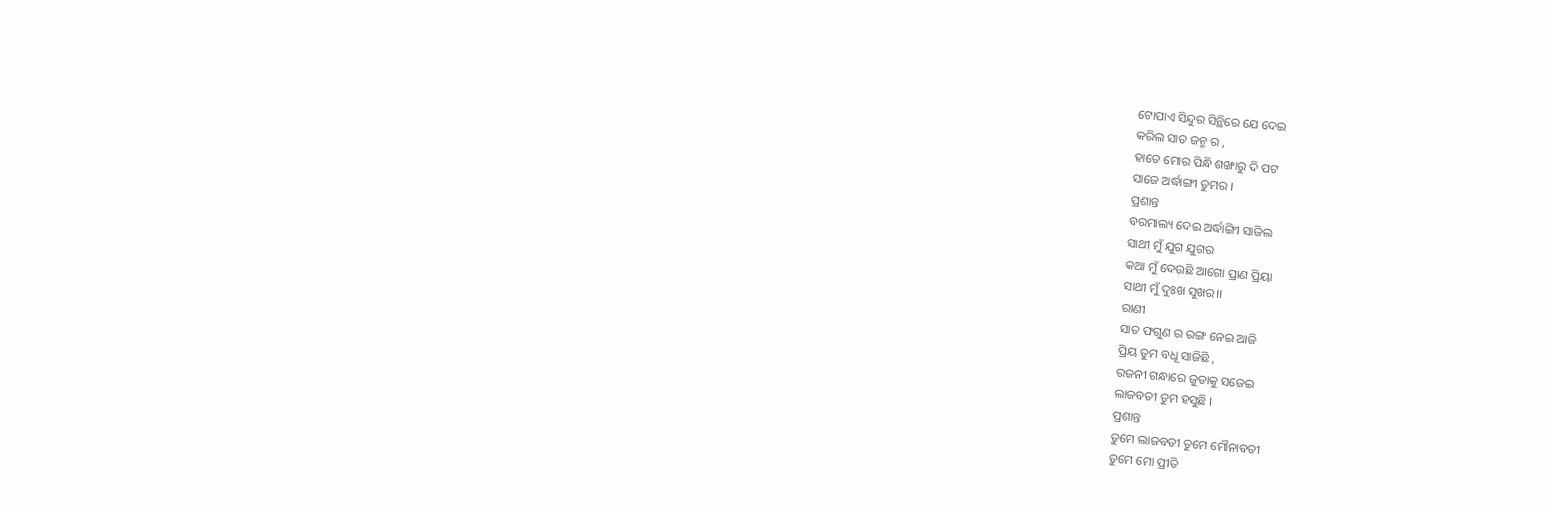ଟୋପାଏ ସିନ୍ଦୁର ସିନ୍ଥିରେ ଯେ ଦେଇ
କରିଲ ସାତ ଜନ୍ମ ର ,
ହାତେ ମୋର ପିନ୍ଧି ଶଙ୍ଖାରୁ ଦି ପଟ
ସାଜେ ଅର୍ଦ୍ଧାଙ୍ଗୀ ତୁମର ।
ପ୍ରଶାନ୍ତ
ବରମାଲ୍ୟ ଦେଇ ଅର୍ଦ୍ଧାଙ୍ଗିୀ ସାଜିଲ
ସାଥୀ ମୁଁ ଯୁଗ ଯୁଗର
କଥା ମୁଁ ଦେଉଛି ଆଗୋ ପ୍ରାଣ ପ୍ରିୟା
ସାଥୀ ମୁଁ ଦୁଃଖ ସୁଖର।।
ରାଣୀ
ସାତ ଫଗୁଣ ର ରଙ୍ଗ ନେଇ ଆଜି
ପ୍ରିୟ ତୁମ ବଧୂ ସାଜିଛି ,
ରଜନୀ ଗନ୍ଧାରେ ଜୁଡାକୁ ସଜେଇ
ଲାଜବତୀ ତୁମ ହସୁଛି ।
ପ୍ରଶାନ୍ତ
ତୁମେ ଲାଜବତୀ ତୁମେ ମୌନାବତୀ
ତୁମେ ମୋ ପ୍ରୀତି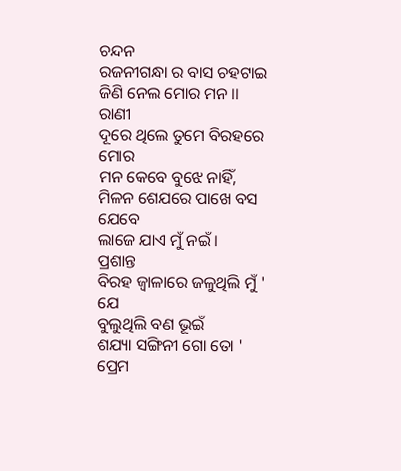ଚନ୍ଦନ
ରଜନୀଗନ୍ଧା ର ବାସ ଚହଟାଇ
ଜିଣି ନେଲ ମୋର ମନ ।।
ରାଣୀ
ଦୂରେ ଥିଲେ ତୁମେ ବିରହରେ ମୋର
ମନ କେବେ ବୁଝେ ନାହିଁ,
ମିଳନ ଶେଯରେ ପାଖେ ବସ ଯେବେ
ଲାଜେ ଯାଏ ମୁଁ ନଇଁ ।
ପ୍ରଶାନ୍ତ
ବିରହ ଜ୍ୱାଳାରେ ଜଳୁଥିଲି ମୁଁ ' ଯେ
ବୁଲୁଥିଲି ବଣ ଭୂଇଁ
ଶଯ୍ୟା ସଙ୍ଗିନୀ ଗୋ ତୋ ' ପ୍ରେମ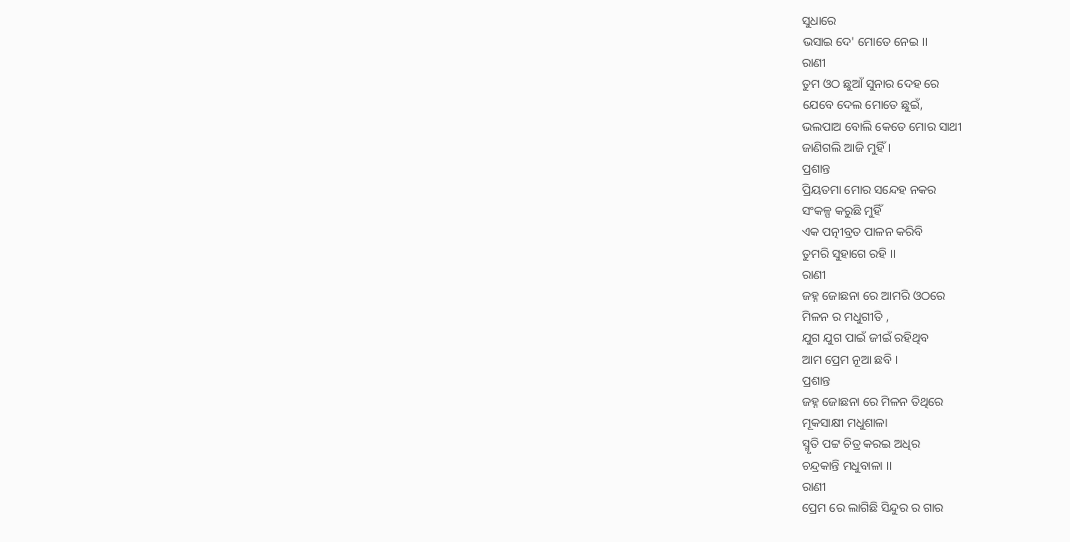ସୁଧାରେ
ଭସାଇ ଦେ' ମୋତେ ନେଇ ।।
ରାଣୀ
ତୁମ ଓଠ ଛୁଆଁ ସୁନାର ଦେହ ରେ
ଯେବେ ଦେଲ ମୋତେ ଛୁଇଁ,
ଭଲପାଅ ବୋଲି କେତେ ମୋର ସାଥୀ
ଜାଣିଗଲି ଆଜି ମୁହିଁ ।
ପ୍ରଶାନ୍ତ
ପ୍ରିୟତମା ମୋର ସନ୍ଦେହ ନକର
ସଂକଳ୍ପ କରୁଛି ମୁହିଁ
ଏକ ପତ୍ନୀବ୍ରତ ପାଳନ କରିବି
ତୁମରି ସୁହାଗେ ରହି ।।
ରାଣୀ
ଜହ୍ନ ଜୋଛନା ରେ ଆମରି ଓଠରେ
ମିଳନ ର ମଧୁଗୀତି ,
ଯୁଗ ଯୁଗ ପାଇଁ ଜୀଇଁ ରହିଥିବ
ଆମ ପ୍ରେମ ନୂଆ ଛବି ।
ପ୍ରଶାନ୍ତ
ଜହ୍ନ ଜୋଛନା ରେ ମିଳନ ତିଥିରେ
ମୂକସାକ୍ଷୀ ମଧୁଶାଳା
ସ୍ମୃତି ପଟ୍ଟ ଚିତ୍ର କରଇ ଅଧିର
ଚନ୍ଦ୍ରକାନ୍ତି ମଧୁବାଳା ।।
ରାଣୀ
ପ୍ରେମ ରେ ଲାଗିଛି ସିନ୍ଦୁର ର ଗାର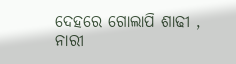ଦେହରେ ଗୋଲାପି ଶାଢୀ ,
ନାରୀ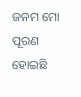ଜନମ ମୋ ପୂରଣ ହୋଇଛି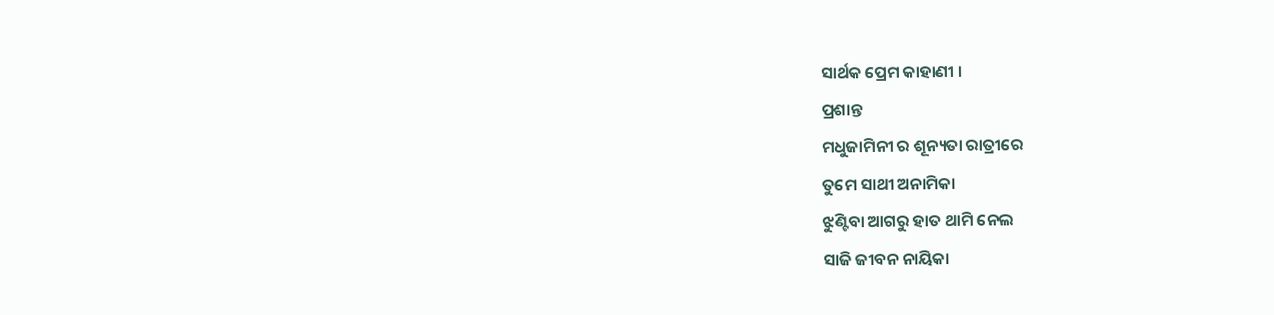ସାର୍ଥକ ପ୍ରେମ କାହାଣୀ ।
ପ୍ରଶାନ୍ତ
ମଧୁଜାମିନୀ ର ଶୂନ୍ୟତା ରାତ୍ରୀରେ
ତୁମେ ସାଥୀ ଅନାମିକା
ଝୁଣ୍ଟିବା ଆଗରୁ ହାତ ଥାମି ନେଲ
ସାଜି ଜୀବନ ନାୟିକା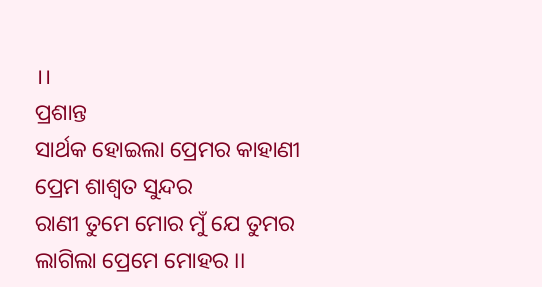।।
ପ୍ରଶାନ୍ତ
ସାର୍ଥକ ହୋଇଲା ପ୍ରେମର କାହାଣୀ
ପ୍ରେମ ଶାଶ୍ଵତ ସୁନ୍ଦର
ରାଣୀ ତୁମେ ମୋର ମୁଁ ଯେ ତୁମର
ଲାଗିଲା ପ୍ରେମେ ମୋହର ।।